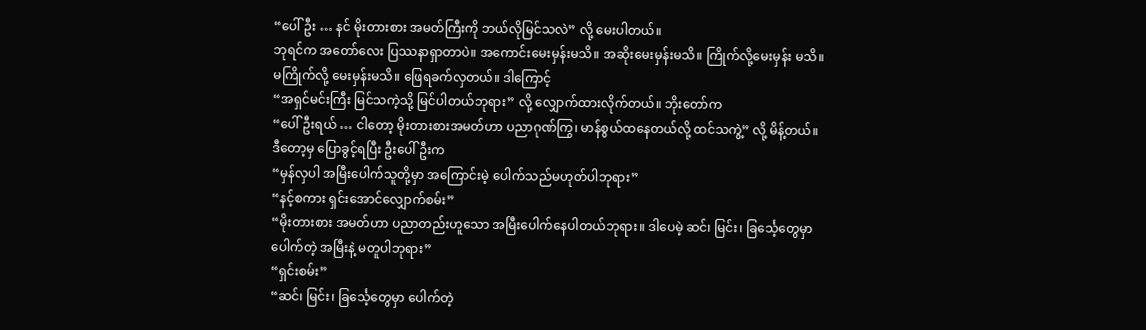“ပေါ်ဦး … နင် မိုးတားစား အမတ်ကြီးကို ဘယ်လိုမြင်သလဲ” လို့ မေးပါတယ်။
ဘုရင်က အတော်လေး ပြဿနာရှာတာပဲ။ အကောင်းမေးမှန်းမသိ။ အဆိုးမေးမှန်းမသိ။ ကြိုက်လို့မေးမှန်း မသိ။ မကြိုက်လို့ မေးမှန်းမသိ။ ဖြေရခက်လှတယ်။ ဒါကြောင့်
“အရှင်မင်းကြီး မြင်သကဲ့သို့ မြင်ပါတယ်ဘုရား” လို့ လျှောက်ထားလိုက်တယ်။ ဘိုးတော်က
“ပေါ်ဦးရယ် … ငါတော့ မိုးတားစားအမတ်ဟာ ပညာဂုဏ်ကြွ၊ မာန်စွယ်ထနေတယ်လို့ ထင်သကွဲ့” လို့ မိန့်တယ်။ ဒီတော့မှ ပြောခွင့်ရပြီး ဦးပေါ်ဦးက
“မှန်လှပါ အမြီးပေါက်သူတို့မှာ အကြောင်းမဲ့ ပေါက်သည်မဟုတ်ပါဘုရား”
“နင့်စကား ရှင်းအောင်လျှောက်စမ်း”
“မိုးတားစား အမတ်ဟာ ပညာတည်းဟူသော အမြီးပေါက်နေပါတယ်ဘုရား။ ဒါပေမဲ့ ဆင်၊ မြင်း၊ ခြင်္သေ့တွေမှာ ပေါက်တဲ့ အမြီးနဲ့ မတူပါဘုရား”
“ရှင်းစမ်း”
“ဆင်၊ မြင်း၊ ခြင်္သေ့တွေမှာ ပေါက်တဲ့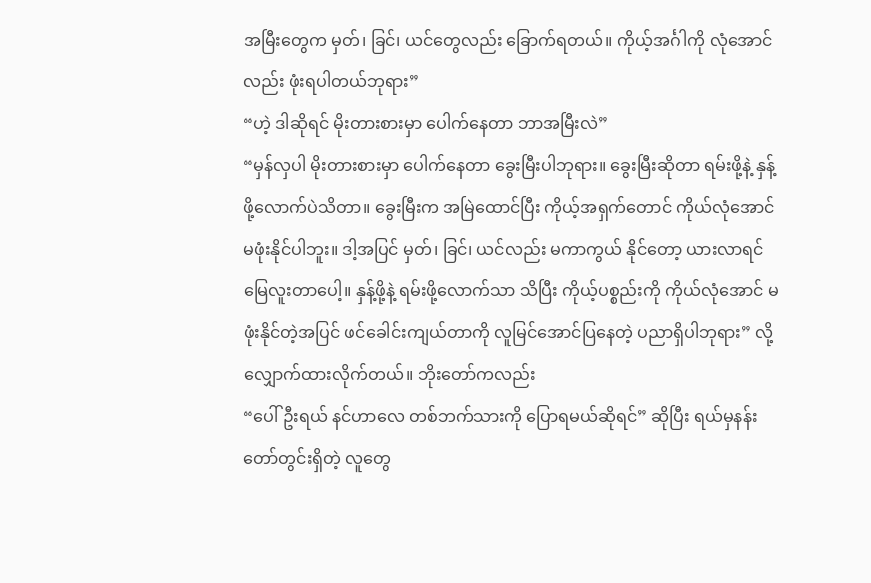အမြီးတွေက မှတ်၊ ခြင်၊ ယင်တွေလည်း ခြောက်ရတယ်။ ကိုယ့်အင်္ဂါကို လုံအောင်လည်း ဖုံးရပါတယ်ဘုရား”
“ဟဲ့ ဒါဆိုရင် မိုးတားစားမှာ ပေါက်နေတာ ဘာအမြီးလဲ”
“မှန်လှပါ မိုးတားစားမှာ ပေါက်နေတာ ခွေးမြီးပါဘုရား။ ခွေးမြီးဆိုတာ ရမ်းဖို့နဲ့ နှန့်ဖို့လောက်ပဲသိတာ။ ခွေးမြီးက အမြဲထောင်ပြီး ကိုယ့်အရှက်တောင် ကိုယ်လုံအောင် မဖုံးနိုင်ပါဘူး။ ဒါ့အပြင် မှတ်၊ ခြင်၊ ယင်လည်း မကာကွယ် နိုင်တော့ ယားလာရင် မြေလူးတာပေါ့။ နှန့်ဖို့နဲ့ ရမ်းဖို့လောက်သာ သိပြီး ကိုယ့်ပစ္စည်းကို ကိုယ်လုံအောင် မဖုံးနိုင်တဲ့အပြင် ဖင်ခေါင်းကျယ်တာကို လူမြင်အောင်ပြနေတဲ့ ပညာရှိပါဘုရား” လို့လျှောက်ထားလိုက်တယ်။ ဘိုးတော်ကလည်း
“ပေါ်ဦးရယ် နင်ဟာလေ တစ်ဘက်သားကို ပြောရမယ်ဆိုရင်” ဆိုပြီး ရယ်မှနန်းတော်တွင်းရှိတဲ့ လူတွေ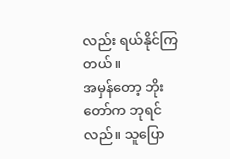လည်း ရယ်နိုင်ကြတယ်။
အမှန်တော့ ဘိုးတော်က ဘုရင်လည်။ သူပြော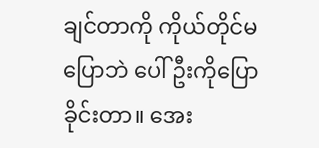ချင်တာကို ကိုယ်တိုင်မပြောဘဲ ပေါ်ဦးကိုပြောခိုင်းတာ။ အေး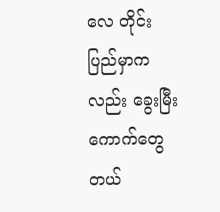လေ တိုင်းပြည်မှာကလည်း ခွေးမြီးကောက်တွေ တယ်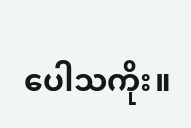ပေါသကိုး။